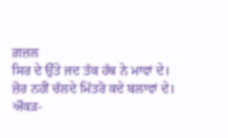ਗ਼ਜ਼ਲ
ਸਿਰ ਦੇ ਉੱਤੇ ਜਦ ਤੱਕ ਹੱਥ ਨੇ ਮਾਵਾਂ ਦੇ।
ਜ਼ੋਰ ਨਹੀਂ ਚੱਲਦੇ ਮਿੱਤਰੋ ਕਦੇ ਬਲਾਵਾਂ ਦੇ।
ਔਕੜ-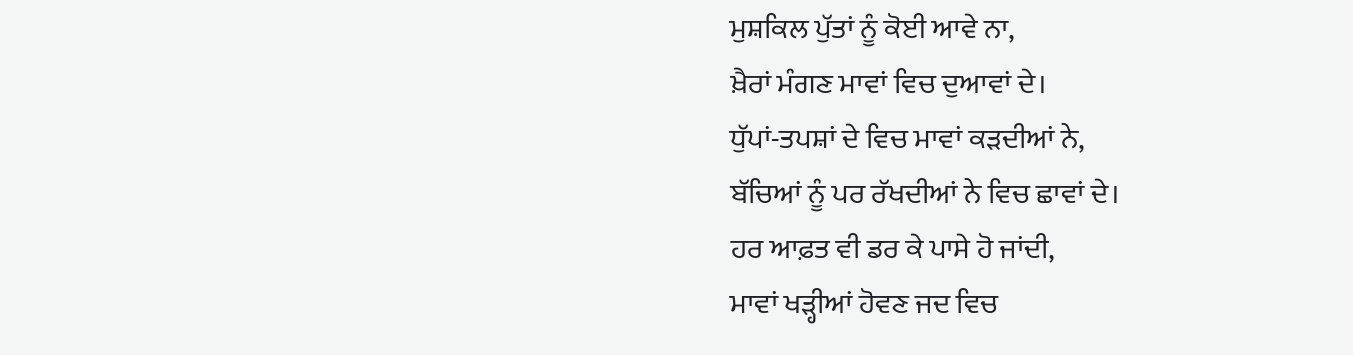ਮੁਸ਼ਕਿਲ ਪੁੱਤਾਂ ਨੂੰ ਕੋਈ ਆਵੇ ਨਾ,
ਖ਼ੈਰਾਂ ਮੰਗਣ ਮਾਵਾਂ ਵਿਚ ਦੁਆਵਾਂ ਦੇ।
ਧੁੱਪਾਂ-ਤਪਸ਼ਾਂ ਦੇ ਵਿਚ ਮਾਵਾਂ ਕੜਦੀਆਂ ਨੇ,
ਬੱਚਿਆਂ ਨੂੰ ਪਰ ਰੱਖਦੀਆਂ ਨੇ ਵਿਚ ਛਾਵਾਂ ਦੇ।
ਹਰ ਆਫ਼ਤ ਵੀ ਡਰ ਕੇ ਪਾਸੇ ਹੋ ਜਾਂਦੀ,
ਮਾਵਾਂ ਖੜ੍ਹੀਆਂ ਹੋਵਣ ਜਦ ਵਿਚ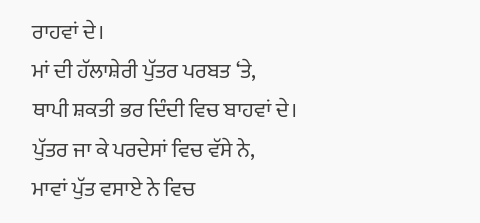ਰਾਹਵਾਂ ਦੇ।
ਮਾਂ ਦੀ ਹੱਲਾਸ਼ੇਰੀ ਪੁੱਤਰ ਪਰਬਤ ‘ਤੇ,
ਥਾਪੀ ਸ਼ਕਤੀ ਭਰ ਦਿੰਦੀ ਵਿਚ ਬਾਹਵਾਂ ਦੇ।
ਪੁੱਤਰ ਜਾ ਕੇ ਪਰਦੇਸਾਂ ਵਿਚ ਵੱਸੇ ਨੇ,
ਮਾਵਾਂ ਪੁੱਤ ਵਸਾਏ ਨੇ ਵਿਚ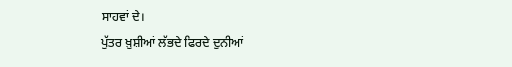ਸਾਹਵਾਂ ਦੇ।
ਪੁੱਤਰ ਖ਼ੁਸ਼ੀਆਂ ਲੱਭਦੇ ਫਿਰਦੇ ਦੁਨੀਆਂ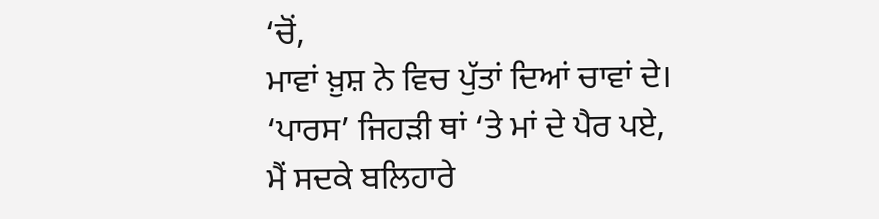‘ਚੋਂ,
ਮਾਵਾਂ ਖ਼ੁਸ਼ ਨੇ ਵਿਚ ਪੁੱਤਾਂ ਦਿਆਂ ਚਾਵਾਂ ਦੇ।
‘ਪਾਰਸ’ ਜਿਹੜੀ ਥਾਂ ‘ਤੇ ਮਾਂ ਦੇ ਪੈਰ ਪਏ,
ਮੈਂ ਸਦਕੇ ਬਲਿਹਾਰੇ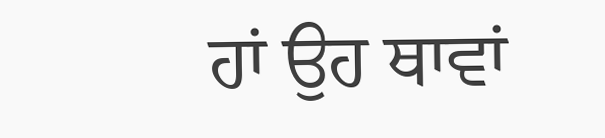ਹਾਂ ਉਹ ਥਾਵਾਂ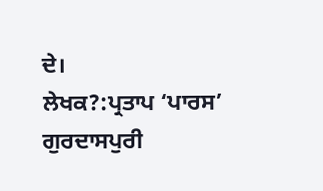ਦੇ।
ਲੇਖਕ?:ਪ੍ਰਤਾਪ ‘ਪਾਰਸ’ ਗੁਰਦਾਸਪੁਰੀ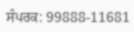ਸੰਪਰਕ: 99888-11681